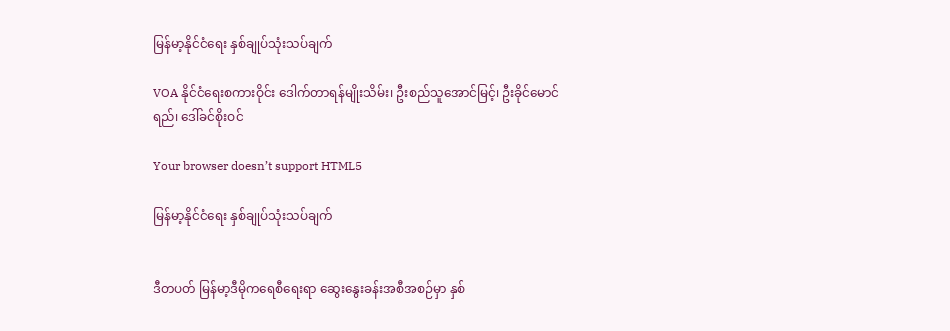မြန်မာ့နိုင်ငံရေး နှစ်ချုပ်သုံးသပ်ချက်

VOA နိုင်ငံရေးစကားဝိုင်း ဒေါက်တာရန်မျိုးသိမ်း၊ ဦးစည်သူအောင်မြင့်၊ ဦးခိုင်မောင်ရည်၊ ဒေါ်ခင်စိုးဝင်

Your browser doesn’t support HTML5

မြန်မာ့နိုင်ငံရေး နှစ်ချုပ်သုံးသပ်ချက်


ဒီတပတ် မြန်မာ့ဒီမိုကရေစီရေးရာ ဆွေးနွေးခန်းအစီအစဉ်မှာ နှစ်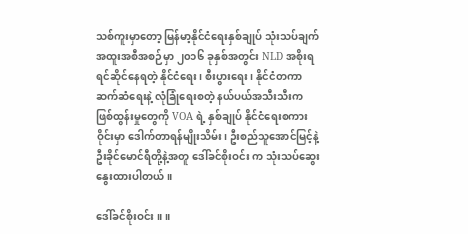သစ်ကူးမှာတော့ မြန်မာ့နိုင်ငံရေးနှစ်ချုပ် သုံးသပ်ချက် အထူးအစီအစဉ်မှာ ၂၀၁၆ ခုနှစ်အတွင်း NLD အစိုးရ ရင်ဆိုင်နေရတဲ့ နိုင်ငံရေး၊ စီးပွားရေး၊ နိုင်ငံတကာဆက်ဆံရေးနဲ့ လုံခြုံရေးစတဲ့ နယ်ပယ်အသီးသီးက ဖြစ်ထွန်းမှုတွေကို VOA ရဲ့ နှစ်ချုပ် နိုင်ငံရေးစကားဝိုင်းမှာ ဒေါက်တာရန်မျိုးသိမ်း၊ ဦးစည်သူအောင်မြင့်နဲ့ ဦးခိုင်မောင်ရီတို့နဲ့အတူ ဒေါ်ခင်စိုးဝင်း က သုံးသပ်ဆွေးနွေးထားပါတယ်။

ဒေါ်ခင်စိုးဝင်း ။ ။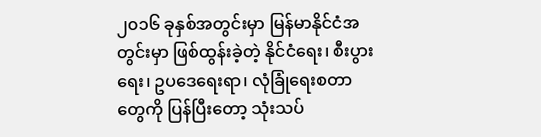၂၀၁၆ ခုနှစ်အတွင်းမှာ မြန်မာနိုင်ငံအတွင်းမှာ ဖြစ်ထွန်းခဲ့တဲ့ နိုင်ငံရေး၊ စီးပွားရေး၊ ဥပဒေရေးရာ၊ လုံခြုံရေးစတာတွေကို ပြန်ပြီးတော့ သုံးသပ်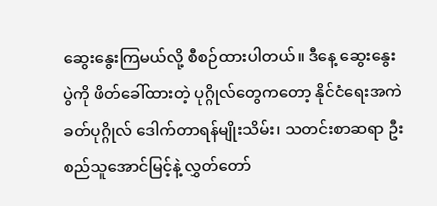ဆွေးနွေးကြမယ်လို့ စီစဉ်ထားပါတယ်။ ဒီနေ့ ဆွေးနွေးပွဲကို ဖိတ်ခေါ်ထားတဲ့ ပုဂ္ဂိုလ်တွေကတော့ နိုင်ငံရေးအကဲခတ်ပုဂ္ဂိုလ် ဒေါက်တာရန်မျိုးသိမ်း၊ သတင်းစာဆရာ ဦးစည်သူအောင်မြင့်နဲ့ လွှတ်တော်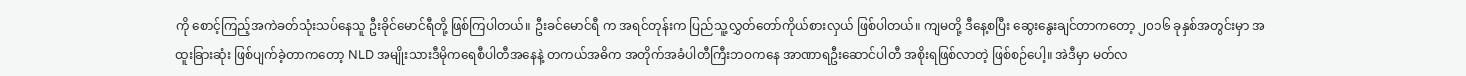ကို စောင့်ကြည့်အကဲခတ်သုံးသပ်နေသူ ဦးခိုင်မောင်ရီတို့ ဖြစ်ကြပါတယ်။ ဦးခင်မောင်ရီ က အရင်တုန်းက ပြည်သူ့လွှတ်တော်ကိုယ်စားလှယ် ဖြစ်ပါတယ်။ ကျမတို့ ဒီနေ့စပြီး ဆွေးနွေးချင်တာကတော့ ၂၀၁၆ ခုနှစ်အတွင်းမှာ အထူးခြားဆုံး ဖြစ်ပျက်ခဲ့တာကတော့ NLD အမျိုးသားဒီမိုကရေစီပါတီအနေနဲ့ တကယ်အဓိက အတိုက်အခံပါတီကြီးဘဝကနေ အာဏာရဦးဆောင်ပါတီ အစိုးရဖြစ်လာတဲ့ ဖြစ်စဉ်ပေါ့။ အဲဒီမှာ မတ်လ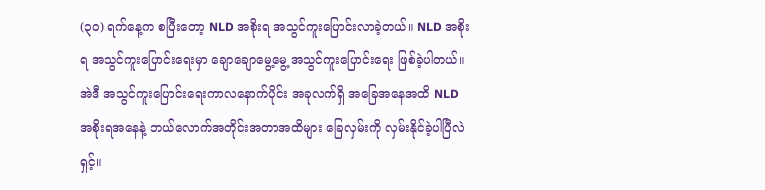(၃၀) ရက်နေ့က စပြီးတော့ NLD အစိုးရ အသွင်ကူးပြောင်းလာခဲ့တယ်။ NLD အစိုးရ အသွင်ကူးပြောင်းရေးမှာ ချောချောမွေ့မွေ့ အသွင်ကူးပြောင်းရေး ဖြစ်ခဲ့ပါတယ်။ အဲဒီ အသွင်ကူးပြောင်းရေးကာလနောက်ပိုင်း အခုလက်ရှိ အခြေအနေအထိ NLD အစိုးရအနေနဲ့ ဘယ်လောက်အတိုင်းအတာအထိများ ခြေလှမ်းကို လှမ်းနိုင်ခဲ့ပါပြီလဲရှင့်။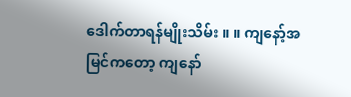ဒေါက်တာရန်မျိုးသိမ်း ။ ။ ကျနော့်အမြင်ကတော့ ကျနော်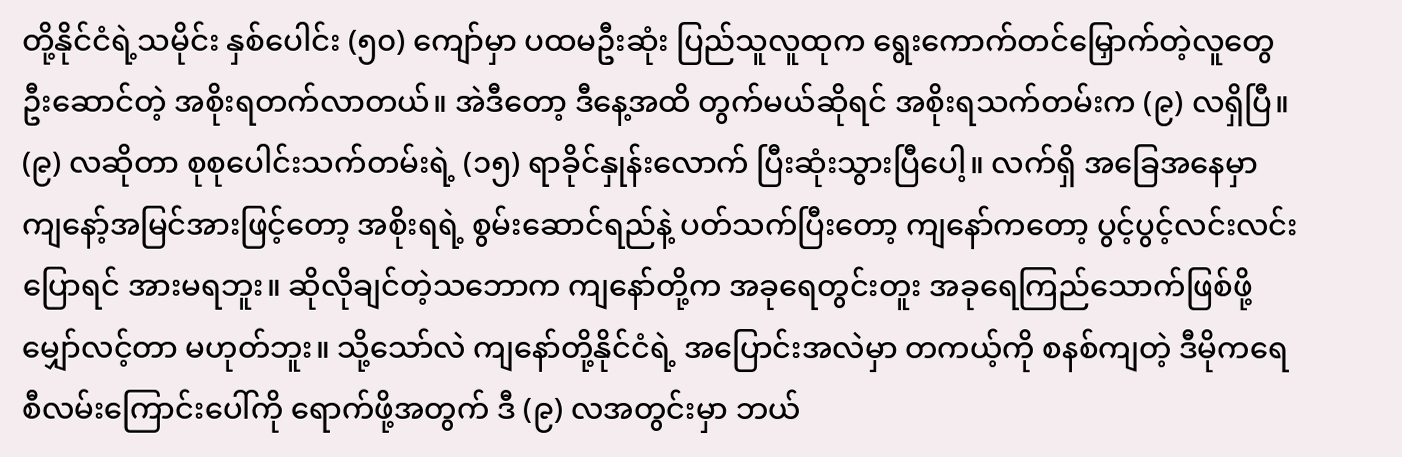တို့နိုင်ငံရဲ့သမိုင်း နှစ်ပေါင်း (၅၀) ကျော်မှာ ပထမဦးဆုံး ပြည်သူလူထုက ရွေးကောက်တင်မြှောက်တဲ့လူတွေ ဦးဆောင်တဲ့ အစိုးရတက်လာတယ်။ အဲဒီတော့ ဒီနေ့အထိ တွက်မယ်ဆိုရင် အစိုးရသက်တမ်းက (၉) လရှိပြီ။ (၉) လဆိုတာ စုစုပေါင်းသက်တမ်းရဲ့ (၁၅) ရာခိုင်နှုန်းလောက် ပြီးဆုံးသွားပြီပေါ့။ လက်ရှိ အခြေအနေမှာ ကျနော့်အမြင်အားဖြင့်တော့ အစိုးရရဲ့ စွမ်းဆောင်ရည်နဲ့ ပတ်သက်ပြီးတော့ ကျနော်ကတော့ ပွင့်ပွင့်လင်းလင်းပြောရင် အားမရဘူး။ ဆိုလိုချင်တဲ့သဘောက ကျနော်တို့က အခုရေတွင်းတူး အခုရေကြည်သောက်ဖြစ်ဖို့ မျှော်လင့်တာ မဟုတ်ဘူး။ သို့သော်လဲ ကျနော်တို့နိုင်ငံရဲ့ အပြောင်းအလဲမှာ တကယ့်ကို စနစ်ကျတဲ့ ဒီမိုကရေစီလမ်းကြောင်းပေါ်ကို ရောက်ဖို့အတွက် ဒီ (၉) လအတွင်းမှာ ဘယ်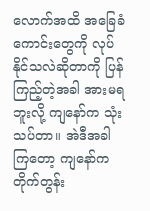လောက်အထိ အခြေခံကောင်းတွေကို လုပ်နိုင်သလဲဆိုတာကို ပြန်ကြည့်တဲ့အခါ အားမရဘူးလို့ ကျနော်က သုံးသပ်တာ။ အဲဒီအခါကြတော့ ကျနော်က တိုက်တွန်း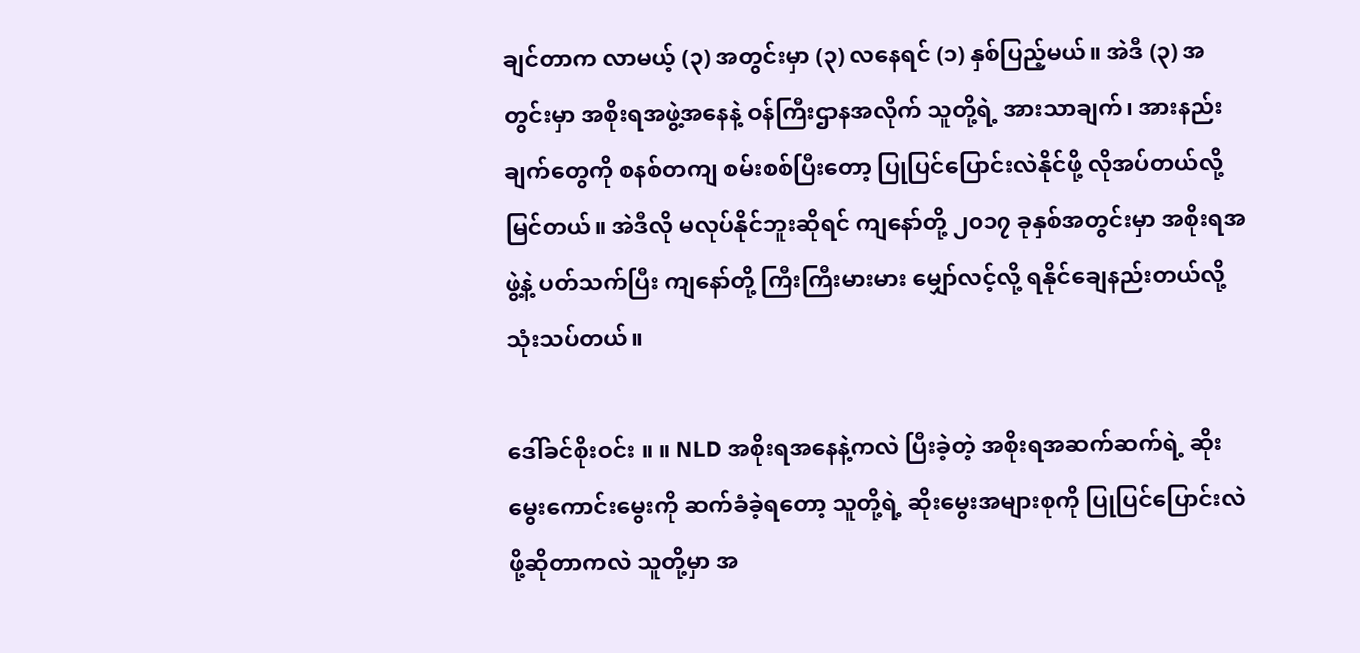ချင်တာက လာမယ့် (၃) အတွင်းမှာ (၃) လနေရင် (၁) နှစ်ပြည့်မယ်။ အဲဒီ (၃) အတွင်းမှာ အစိုးရအဖွဲ့အနေနဲ့ ဝန်ကြီးဌာနအလိုက် သူတို့ရဲ့ အားသာချက်၊ အားနည်းချက်တွေကို စနစ်တကျ စမ်းစစ်ပြီးတော့ ပြုပြင်ပြောင်းလဲနိုင်ဖို့ လိုအပ်တယ်လို့ မြင်တယ်။ အဲဒီလို မလုပ်နိုင်ဘူးဆိုရင် ကျနော်တို့ ၂၀၁၇ ခုနှစ်အတွင်းမှာ အစိုးရအဖွဲ့နဲ့ ပတ်သက်ပြီး ကျနော်တို့ ကြီးကြီးမားမား မျှော်လင့်လို့ ရနိုင်ချေနည်းတယ်လို့ သုံးသပ်တယ်။

ဒေါ်ခင်စိုးဝင်း ။ ။ NLD အစိုးရအနေနဲ့ကလဲ ပြီးခဲ့တဲ့ အစိုးရအဆက်ဆက်ရဲ့ ဆိုးမွေးကောင်းမွေးကို ဆက်ခံခဲ့ရတော့ သူတို့ရဲ့ ဆိုးမွေးအများစုကို ပြုပြင်ပြောင်းလဲဖို့ဆိုတာကလဲ သူတို့မှာ အ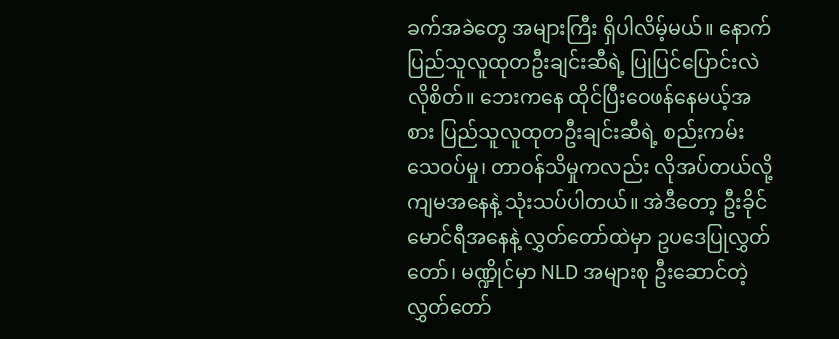ခက်အခဲတွေ အများကြီး ရှိပါလိမ့်မယ်။ နောက် ပြည်သူလူထုတဦးချင်းဆီရဲ့ ပြုပြင်ပြောင်းလဲလိုစိတ်။ ဘေးကနေ ထိုင်ပြီးဝေဖန်နေမယ့်အစား ပြည်သူလူထုတဦးချင်းဆီရဲ့ စည်းကမ်းသေဝပ်မှု၊ တာဝန်သိမှုကလည်း လိုအပ်တယ်လို့ ကျမအနေနဲ့ သုံးသပ်ပါတယ်။ အဲဒီတော့ ဦးခိုင်မောင်ရီအနေနဲ့ လွှတ်တော်ထဲမှာ ဥပဒေပြုလွှတ်တော်၊ မဏ္ဍိုင်မှာ NLD အများစု ဦးဆောင်တဲ့ လွှတ်တော်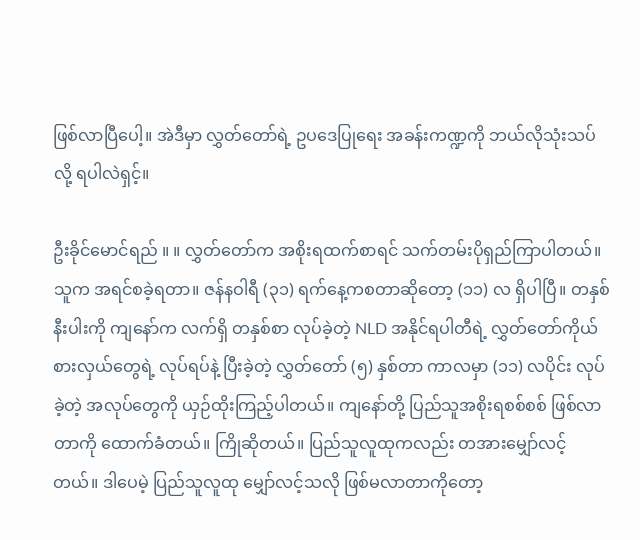ဖြစ်လာပြီပေါ့။ အဲဒီမှာ လွှတ်တော်ရဲ့ ဥပဒေပြုရေး အခန်းကဏ္ဍကို ဘယ်လိုသုံးသပ်လို့ ရပါလဲရှင့်။

ဦးခိုင်မောင်ရည် ။ ။ လွှတ်တော်က အစိုးရထက်စာရင် သက်တမ်းပိုရှည်ကြာပါတယ်။ သူက အရင်စခဲ့ရတာ။ ဇန်နဝါရီ (၃၁) ရက်နေ့ကစတာဆိုတော့ (၁၁) လ ရှိပါပြီ။ တနှစ်နီးပါးကို ကျနော်က လက်ရှိ တနှစ်စာ လုပ်ခဲ့တဲ့ NLD အနိုင်ရပါတီရဲ့ လွှတ်တော်ကိုယ်စားလှယ်တွေရဲ့ လုပ်ရပ်နဲ့ ပြီးခဲ့တဲ့ လွှတ်တော် (၅) နှစ်တာ ကာလမှာ (၁၁) လပိုင်း လုပ်ခဲ့တဲ့ အလုပ်တွေကို ယှဉ်ထိုးကြည့်ပါတယ်။ ကျနော်တို့ ပြည်သူအစိုးရစစ်စစ် ဖြစ်လာတာကို ထောက်ခံတယ်။ ကြိုဆိုတယ်။ ပြည်သူလူထုကလည်း တအားမျှော်လင့်တယ်။ ဒါပေမဲ့ ပြည်သူလူထု မျှော်လင့်သလို ဖြစ်မလာတာကိုတော့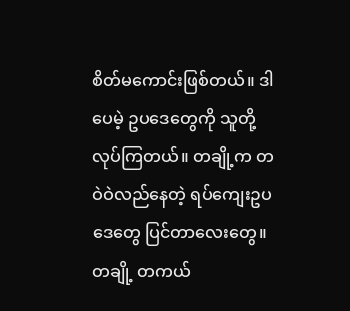စိတ်မကောင်းဖြစ်တယ်။ ဒါပေမဲ့ ဥပဒေတွေကို သူတို့ လုပ်ကြတယ်။ တချို့က တဝဲဝဲလည်နေတဲ့ ရပ်ကျေးဥပဒေတွေ ပြင်တာလေးတွေ။ တချို့ တကယ်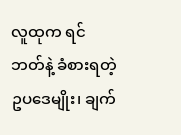လူထုက ရင်ဘတ်နဲ့ ခံစားရတဲ့ ဥပဒေမျိုး၊ ချက်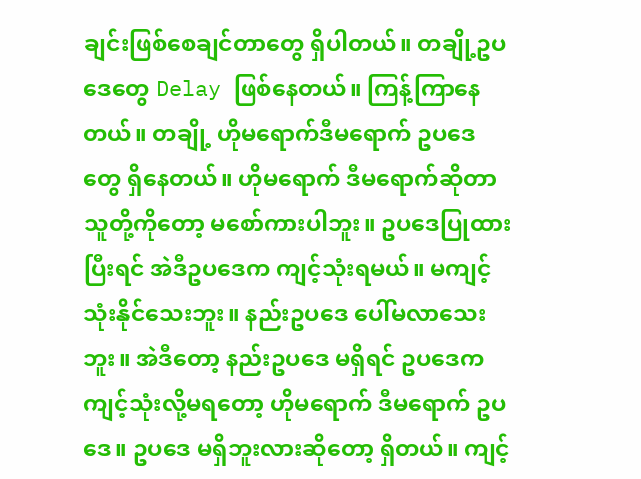ချင်းဖြစ်စေချင်တာတွေ ရှိပါတယ်။ တချို့ဥပဒေတွေ Delay ဖြစ်နေတယ်။ ကြန့်ကြာနေတယ်။ တချို့ ဟိုမရောက်ဒီမရောက် ဥပဒေတွေ ရှိနေတယ်။ ဟိုမရောက် ဒီမရောက်ဆိုတာ သူတို့ကိုတော့ မစော်ကားပါဘူး။ ဥပဒေပြုထားပြီးရင် အဲဒီဥပဒေက ကျင့်သုံးရမယ်။ မကျင့်သုံးနိုင်သေးဘူး။ နည်းဥပဒေ ပေါ်မလာသေးဘူး။ အဲဒီတော့ နည်းဥပဒေ မရှိရင် ဥပဒေက ကျင့်သုံးလို့မရတော့ ဟိုမရောက် ဒီမရောက် ဥပဒေ။ ဥပဒေ မရှိဘူးလားဆိုတော့ ရှိတယ်။ ကျင့်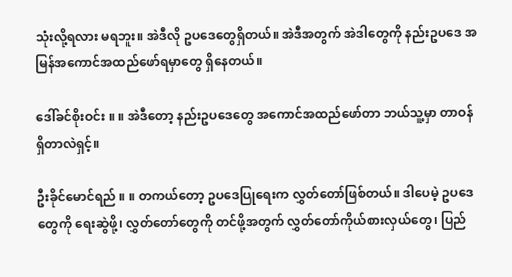သုံးလို့ရလား မရဘူး။ အဲဒီလို ဥပဒေတွေရှိတယ်။ အဲဒီအတွက် အဲဒါတွေကို နည်းဥပဒေ အမြန်အကောင်အထည်ဖော်ရမှာတွေ ရှိနေတယ်။

ဒေါ်ခင်စိုးဝင်း ။ ။ အဲဒီတော့ နည်းဥပဒေတွေ အကောင်အထည်ဖော်တာ ဘယ်သူ့မှာ တာဝန်ရှိတာလဲရှင့်။

ဦးခိုင်မောင်ရည် ။ ။ တကယ်တော့ ဥပဒေပြုရေးက လွှတ်တော်ဖြစ်တယ်။ ဒါပေမဲ့ ဥပဒေတွေကို ရေးဆွဲဖို့၊ လွှတ်တော်တွေကို တင်ဖို့အတွက် လွှတ်တော်ကိုယ်စားလှယ်တွေ၊ ပြည်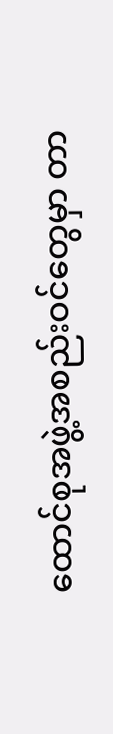ထောင်စုအဖွဲ့အစည်းဝင်တွေမှာ တာ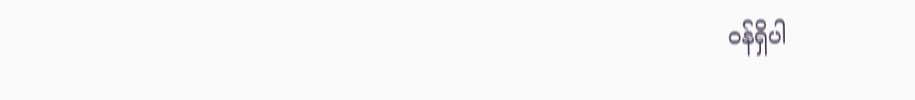ဝန်ရှိပါ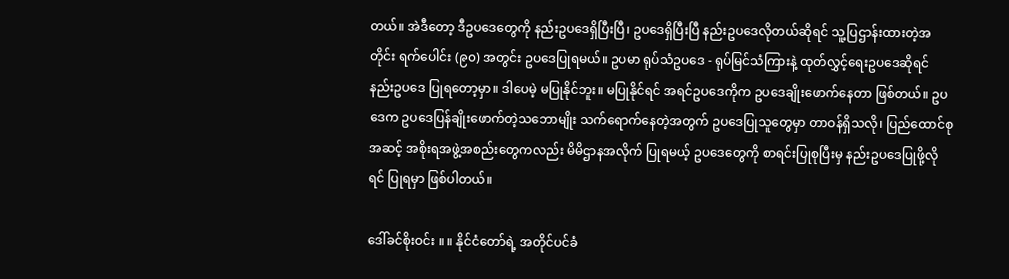တယ်။ အဲဒီတော့ ဒီဥပဒေတွေကို နည်းဥပဒေရှိပြီးပြီ၊ ဥပဒေရှိပြီးပြီ နည်းဥပဒေလိုတယ်ဆိုရင် သူ့ပြဌာန်းထားတဲ့အတိုင်း ရက်ပေါင်း (၉၀) အတွင်း ဥပဒေပြုရမယ်။ ဥပမာ ရုပ်သံဥပဒေ - ရုပ်မြင်သံကြားနဲ့ ထုတ်လွှင့်ရေးဥပဒေဆိုရင် နည်းဥပဒေ ပြုရတော့မှာ။ ဒါပေမဲ့ မပြုနိုင်ဘူး။ မပြုနိုင်ရင် အရင်ဥပဒေကိုက ဥပဒေချိုးဖောက်နေတာ ဖြစ်တယ်။ ဥပဒေက ဥပဒေပြန်ချိုးဖောက်တဲ့သဘောမျိုး သက်ရောက်နေတဲ့အတွက် ဥပဒေပြုသူတွေမှာ တာဝန်ရှိသလို၊ ပြည်ထောင်စုအဆင့် အစိုးရအဖွဲ့အစည်းတွေကလည်း မိမိဌာနအလိုက် ပြုရမယ့် ဥပဒေတွေကို စာရင်းပြုစုပြီးမှ နည်းဥပဒေပြုဖို့လိုရင် ပြုရမှာ ဖြစ်ပါတယ်။

ဒေါ်ခင်စိုးဝင်း ။ ။ နိုင်ငံတော်ရဲ့ အတိုင်ပင်ခံ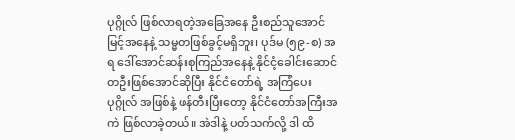ပုဂ္ဂိုလ် ဖြစ်လာရတဲ့အခြေအနေ ဦးစည်သူအောင်မြင့်အနေနဲ့ သမ္မတဖြစ်ခွင့်မရှိဘူး၊ ပုဒ်မ (၅၉-စ) အရ ဒေါ်အောင်ဆန်းစုကြည်အနေနဲ့ နိုင်ငံ့ခေါင်းဆောင်တဦးဖြစ်အောင်ဆိုပြီး နိုင်ငံတော်ရဲ့ အကြံပေးပုဂ္ဂိုလ် အဖြစ်နဲ့ ဖန်တီးပြီးတော့ နိုင်ငံတော်အကြီးအကဲ ဖြစ်လာခဲ့တယ်။ အဲဒါနဲ့ ပတ်သက်လို့ ဒါ ထိ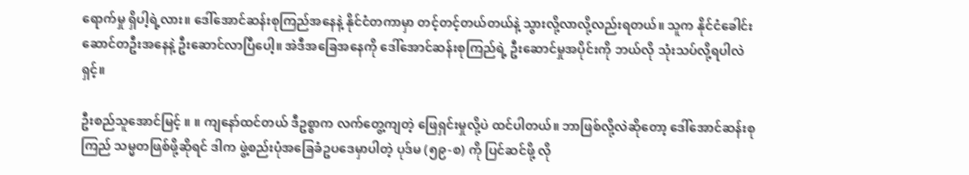ရောက်မှု ရှိပါ့ရဲ့လား။ ဒေါ်အောင်ဆန်းစုကြည်အနေနဲ့ နိုင်ငံတကာမှာ တင့်တင့်တယ်တယ်နဲ့ သွားလို့လာလို့လည်းရတယ်။ သူက နိုင်ငံခေါင်းဆောင်တဦးအနေနဲ့ ဦးဆောင်လာပြီပေါ့။ အဲဒီအခြေအနေကို ဒေါ်အောင်ဆန်းစုကြည်ရဲ့ ဦးဆောင်မှုအပိုင်းကို ဘယ်လို သုံးသပ်လို့ရပါလဲရှင့်။

ဦးစည်သူအောင်မြင့် ။ ။ ကျနော်ထင်တယ် ဒီဥစ္စာက လက်တွေ့ကျတဲ့ ဖြေရှင်းမှုလို့ပဲ ထင်ပါတယ်။ ဘာဖြစ်လို့လဲဆိုတော့ ဒေါ်အောင်ဆန်းစုကြည် သမ္မတဖြစ်ဖို့ဆိုရင် ဒါက ဖွဲ့စည်းပုံအခြေခံဥပဒေမှာပါတဲ့ ပုဒ်မ (၅၉-စ) ကို ပြင်ဆင်ဖို့ လို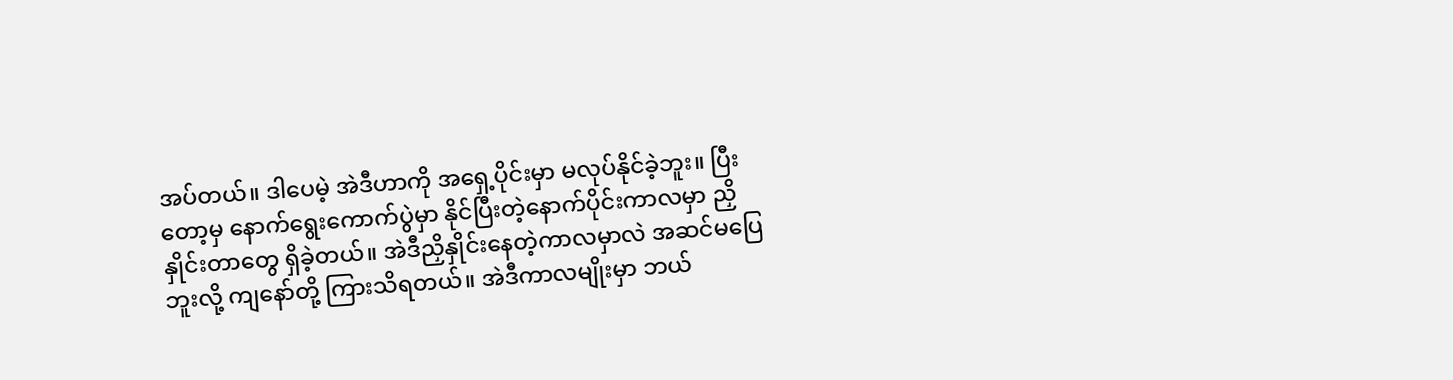အပ်တယ်။ ဒါပေမဲ့ အဲဒီဟာကို အရှေ့ပိုင်းမှာ မလုပ်နိုင်ခဲ့ဘူး။ ပြီးတော့မှ နောက်ရွေးကောက်ပွဲမှာ နိုင်ပြီးတဲ့နောက်ပိုင်းကာလမှာ ညှိနှိုင်းတာတွေ ရှိခဲ့တယ်။ အဲဒီညှိနှိုင်းနေတဲ့ကာလမှာလဲ အဆင်မပြေဘူးလို့ ကျနော်တို့ ကြားသိရတယ်။ အဲဒီကာလမျိုးမှာ ဘယ်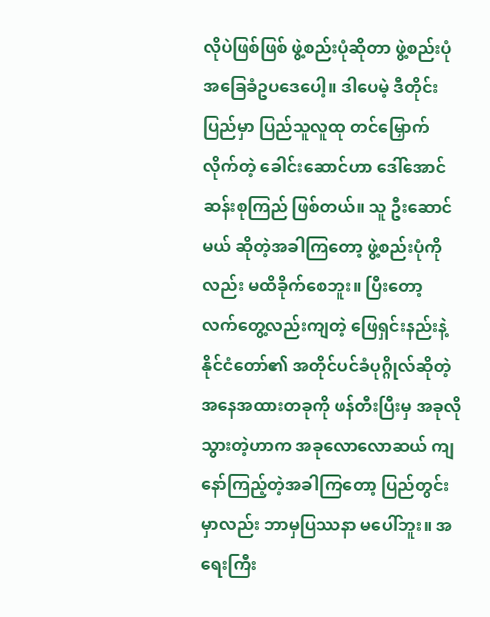လိုပဲဖြစ်ဖြစ် ဖွဲ့စည်းပုံဆိုတာ ဖွဲ့စည်းပုံအခြေခံဥပဒေပေါ့။ ဒါပေမဲ့ ဒီတိုင်းပြည်မှာ ပြည်သူလူထု တင်မြှောက်လိုက်တဲ့ ခေါင်းဆောင်ဟာ ဒေါ်အောင်ဆန်းစုကြည် ဖြစ်တယ်။ သူ ဦးဆောင်မယ် ဆိုတဲ့အခါကြတော့ ဖွဲ့စည်းပုံကိုလည်း မထိခိုက်စေဘူး။ ပြီးတော့ လက်တွေ့လည်းကျတဲ့ ဖြေရှင်းနည်းနဲ့ နိုင်ငံတော်၏ အတိုင်ပင်ခံပုဂ္ဂိုလ်ဆိုတဲ့ အနေအထားတခုကို ဖန်တီးပြီးမှ အခုလိုသွားတဲ့ဟာက အခုလောလောဆယ် ကျနော်ကြည့်တဲ့အခါကြတော့ ပြည်တွင်းမှာလည်း ဘာမှပြဿနာ မပေါ်ဘူး။ အရေးကြီး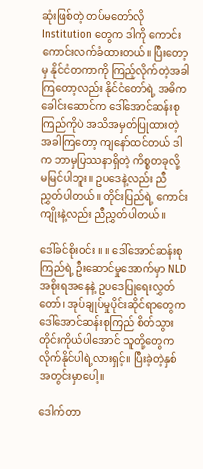ဆုံးဖြစ်တဲ့ တပ်မတော်လို Institution တွေက ဒါကို ကောင်းကောင်းလက်ခံထားတယ်။ ပြီးတော့မှ နိုင်ငံတကာကို ကြည့်လိုက်တဲ့အခါကြတော့လည်း နိုင်ငံတော်ရဲ့ အဓိကခေါင်းဆောင်က ဒေါ်အောင်ဆန်းစုကြည်ကိုပဲ အသိအမှတ်ပြုထားတဲ့အခါကြတော့ ကျနော်ထင်တယ် ဒါက ဘာမှပြဿနာရှိတဲ့ ကိစ္စတခုလို့ မမြင်ပါဘူး။ ဥပဒေနဲ့လည်း ညီညွှတ်ပါတယ်။ တိုင်းပြည်ရဲ့ ကောင်းကျိုးနဲ့လည်း ညီညွှတ်ပါတယ်။

ဒေါ်ခင်စိုးဝင်း ။ ။ ဒေါ်အောင်ဆန်းစုကြည်ရဲ့ ဦးဆောင်မှုအောက်မှာ NLD အစိုးရအနေနဲ့ ဥပဒေပြုရေးလွှတ်တော်၊ အုပ်ချုပ်မှုပိုင်းဆိုင်ရာတွေက ဒေါ်အောင်ဆန်းစုကြည် စိတ်သွားတိုင်းကိုယ်ပါအောင် သူတို့တွေက လိုက်နိုင်ပါရဲ့လားရှင့်။ ပြီးခဲ့တဲ့နှစ်အတွင်းမှာပေါ့။

ဒေါက်တာ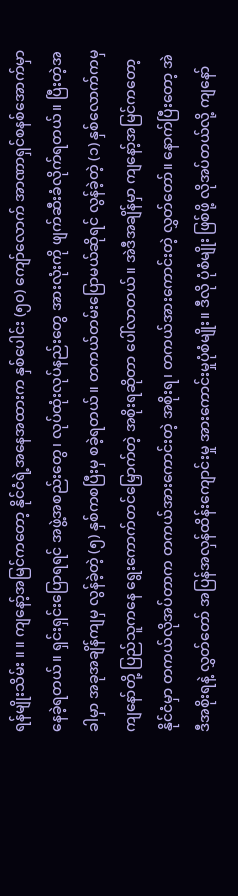ရန်မျိုးသိမ်း ။ ။ ကျနော့်အမြင်ကတော့ နိုင်ငံရဲ့အနေအထားက နှစ်ပေါင်း (၅၀) ကျော်လောက် အာဏာရှင်စနစ်အောက်မှာ နေခဲ့ရတယ်။ ရှင်းရှင်းပြောရရင် အဖွဲ့အစည်းတွေ၊ လုပ်ထုံးလုပ်နည်းတွေ အားလုံးကို ဖျက်ဆီးခံလိုက်ရတယ်။ ပြီးတဲ့အခါမှာ အခုအချိန်ကျမှ လွန်ခဲ့တဲ့ (၅) နှစ်ကစပြီးမှ စခဲ့ရတယ်။ တကယ်တမ်းပြောမယ်ဆိုရင် လွန်ခဲ့တဲ့ (၁) နှစ်လောက်ကမှ ကျနော်တို့ ပြည်သူကနေ ရွေးကောက်တင်မြှောက်တဲ့ အစိုးရဆိုတာ ပေါ်လာတယ်။ အဲဒီအချိန်မှာ ကျနော့်အမြင်ကတော့ နိုင်ငံမှာ တကယ်လိုအပ်တာက တကယ်အားကောင်းတဲ့ အစိုးရ၊ တကယ်အားကောင်းတဲ့ လွှတ်တော်။ နောက်ပြီးတော့ အဲဒီအစိုးရနဲ့ လွှတ်တော် အပြန်အလှန်ထိန်းကျောင်းမှု အားကောင်းမှုပုံစံမျိုး။ ဒီလို ပုံစံမျိုး ဖြစ်ဖို့ လိုအပ်တယ်လို့ ကျနော်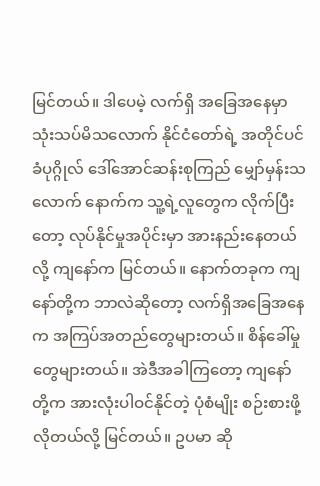မြင်တယ်။ ဒါပေမဲ့ လက်ရှိ အခြေအနေမှာ သုံးသပ်မိသလောက် နိုင်ငံတော်ရဲ့ အတိုင်ပင်ခံပုဂ္ဂိုလ် ဒေါ်အောင်ဆန်းစုကြည် မျှော်မှန်းသလောက် နောက်က သူ့ရဲ့လူတွေက လိုက်ပြီးတော့ လုပ်နိုင်မှုအပိုင်းမှာ အားနည်းနေတယ်လို့ ကျနော်က မြင်တယ်။ နောက်တခုက ကျနော်တို့က ဘာလဲဆိုတော့ လက်ရှိအခြေအနေက အကြပ်အတည်တွေများတယ်။ စိန်ခေါ်မှုတွေများတယ်။ အဲဒီအခါကြတော့ ကျနော်တို့က အားလုံးပါဝင်နိုင်တဲ့ ပုံစံမျိုး စဉ်းစားဖို့လိုတယ်လို့ မြင်တယ်။ ဥပမာ ဆို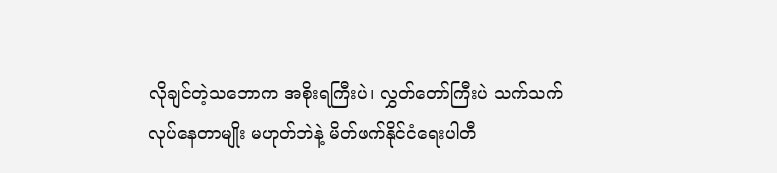လိုချင်တဲ့သဘောက အစိုးရကြီးပဲ၊ လွှတ်တော်ကြီးပဲ သက်သက် လုပ်နေတာမျိုး မဟုတ်ဘဲနဲ့ မိတ်ဖက်နိုင်ငံရေးပါတီ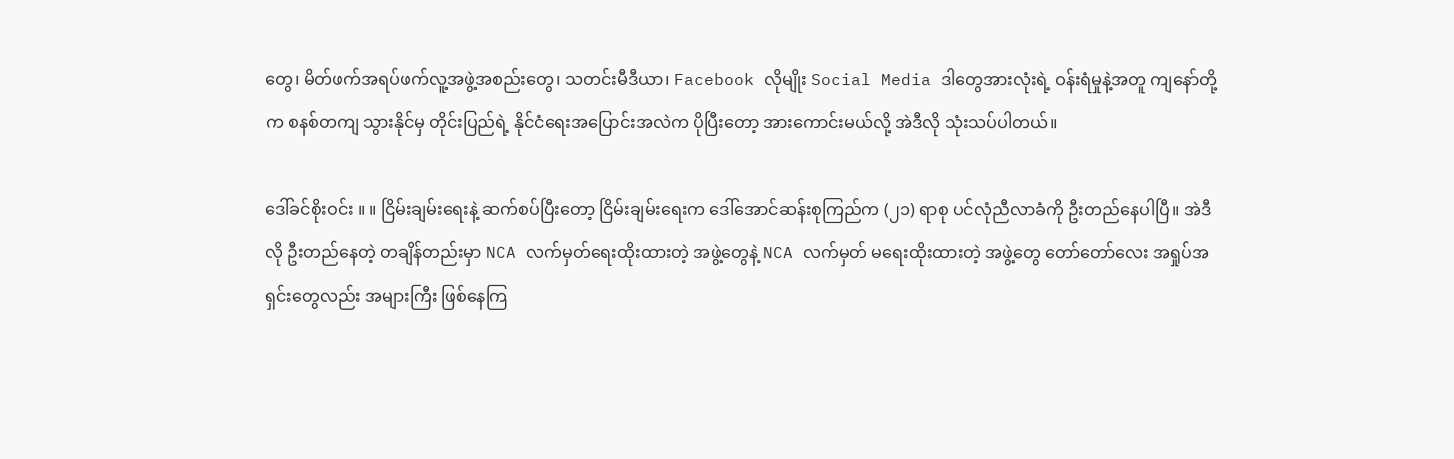တွေ၊ မိတ်ဖက်အရပ်ဖက်လူ့အဖွဲ့အစည်းတွေ၊ သတင်းမီဒီယာ၊ Facebook လိုမျိုး Social Media ဒါတွေအားလုံးရဲ့ ဝန်းရံမှုနဲ့အတူ ကျနော်တို့က စနစ်တကျ သွားနိုင်မှ တိုင်းပြည်ရဲ့ နိုင်ငံရေးအပြောင်းအလဲက ပိုပြီးတော့ အားကောင်းမယ်လို့ အဲဒီလို သုံးသပ်ပါတယ်။

ဒေါ်ခင်စိုးဝင်း ။ ။ ငြိမ်းချမ်းရေးနဲ့ ဆက်စပ်ပြီးတော့ ငြိမ်းချမ်းရေးက ဒေါ်အောင်ဆန်းစုကြည်က (၂၁) ရာစု ပင်လုံညီလာခံကို ဦးတည်နေပါပြီ။ အဲဒီလို ဦးတည်နေတဲ့ တချိန်တည်းမှာ NCA လက်မှတ်ရေးထိုးထားတဲ့ အဖွဲ့တွေနဲ့ NCA လက်မှတ် မရေးထိုးထားတဲ့ အဖွဲ့တွေ တော်တော်လေး အရှုပ်အရှင်းတွေလည်း အများကြီး ဖြစ်နေကြ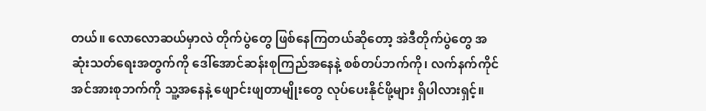တယ်။ လောလောဆယ်မှာလဲ တိုက်ပွဲတွေ ဖြစ်နေကြတယ်ဆိုတော့ အဲဒီတိုက်ပွဲတွေ အဆုံးသတ်ရေးအတွက်ကို ဒေါ်အောင်ဆန်းစုကြည်အနေနဲ့ စစ်တပ်ဘက်ကို၊ လက်နက်ကိုင်အင်အားစုဘက်ကို သူ့အနေနဲ့ ဖျောင်းဖျတာမျိုးတွေ လုပ်ပေးနိုင်ဖို့များ ရှိပါလားရှင့်။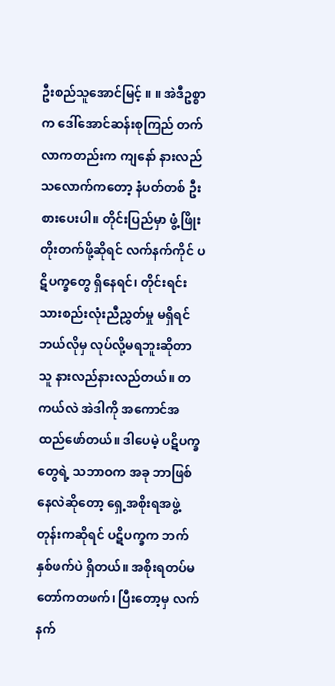ဦးစည်သူအောင်မြင့် ။ ။ အဲဒီဥစ္စာက ဒေါ်အောင်ဆန်းစုကြည် တက်လာကတည်းက ကျနော် နားလည်သလောက်ကတော့ နံပတ်တစ် ဦးစားပေးပါ။ တိုင်းပြည်မှာ ဖွံ့ဖြိုးတိုးတက်ဖို့ဆိုရင် လက်နက်ကိုင် ပဋိပက္ခတွေ ရှိနေရင်၊ တိုင်းရင်းသားစည်းလုံးညီညွှတ်မှု မရှိရင် ဘယ်လိုမှ လုပ်လို့မရဘူးဆိုတာ သူ နားလည်နားလည်တယ်။ တကယ်လဲ အဲဒါကို အကောင်အထည်ဖော်တယ်။ ဒါပေမဲ့ ပဋိပက္ခတွေရဲ့ သဘာဝက အခု ဘာဖြစ်နေလဲဆိုတော့ ရှေ့အစိုးရအဖွဲ့တုန်းကဆိုရင် ပဋိပက္ခက ဘက်နှစ်ဖက်ပဲ ရှိတယ်။ အစိုးရတပ်မတော်ကတဖက်၊ ပြီးတော့မှ လက်နက်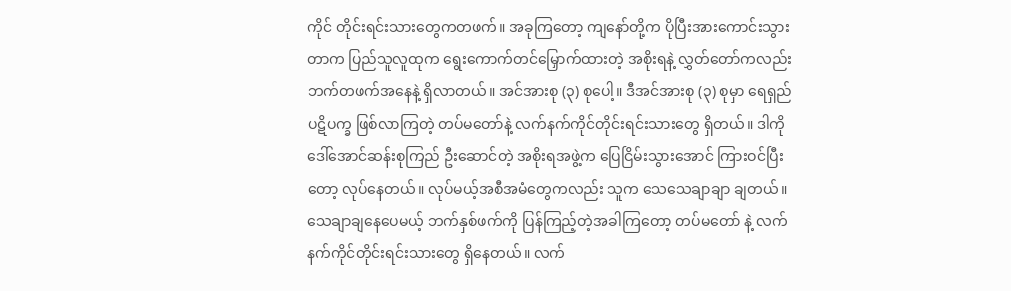ကိုင် တိုင်းရင်းသားတွေကတဖက်။ အခုကြတော့ ကျနော်တို့က ပိုပြီးအားကောင်းသွားတာက ပြည်သူလူထုက ရွေးကောက်တင်မြှောက်ထားတဲ့ အစိုးရနဲ့ လွှတ်တော်ကလည်း ဘက်တဖက်အနေနဲ့ ရှိလာတယ်။ အင်အားစု (၃) စုပေါ့။ ဒီအင်အားစု (၃) စုမှာ ရေရှည်ပဋိပက္ခ ဖြစ်လာကြတဲ့ တပ်မတော်နဲ့ လက်နက်ကိုင်တိုင်းရင်းသားတွေ ရှိတယ်။ ဒါကို ဒေါ်အောင်ဆန်းစုကြည် ဦးဆောင်တဲ့ အစိုးရအဖွဲ့က ပြေငြိမ်းသွားအောင် ကြားဝင်ပြီးတော့ လုပ်နေတယ်။ လုပ်မယ့်အစီအမံတွေကလည်း သူက သေသေချာချာ ချတယ်။ သေချာချနေပေမယ့် ဘက်နှစ်ဖက်ကို ပြန်ကြည့်တဲ့အခါကြတော့ တပ်မတော် နဲ့ လက်နက်ကိုင်တိုင်းရင်းသားတွေ ရှိနေတယ်။ လက်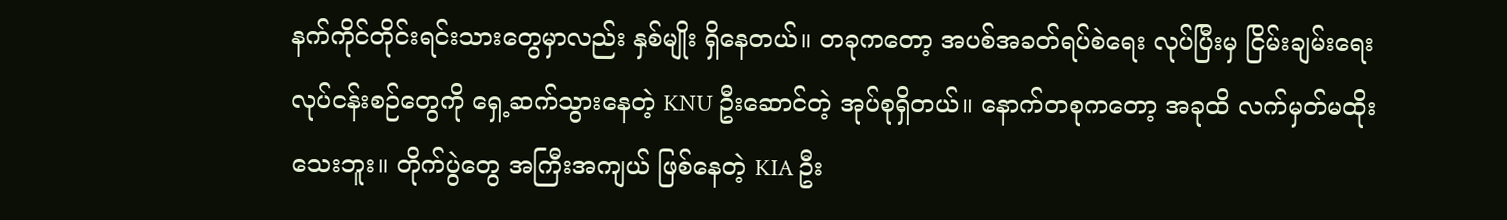နက်ကိုင်တိုင်းရင်းသားတွေမှာလည်း နှစ်မျိုး ရှိနေတယ်။ တခုကတော့ အပစ်အခတ်ရပ်စဲရေး လုပ်ပြီးမှ ငြိမ်းချမ်းရေးလုပ်ငန်းစဉ်တွေကို ရှေ့ဆက်သွားနေတဲ့ KNU ဦးဆောင်တဲ့ အုပ်စုရှိတယ်။ နောက်တစုကတော့ အခုထိ လက်မှတ်မထိုးသေးဘူး။ တိုက်ပွဲတွေ အကြီးအကျယ် ဖြစ်နေတဲ့ KIA ဦး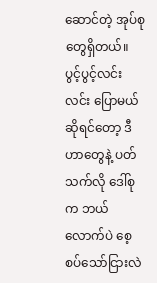ဆောင်တဲ့ အုပ်စုတွေရှိတယ်။ ပွင့်ပွင့်လင်းလင်း ပြောမယ်ဆိုရင်တော့ ဒီဟာတွေနဲ့ ပတ်သက်လို ဒေါ်စုက ဘယ်လောက်ပဲ စေ့စပ်သော်ငြားလဲ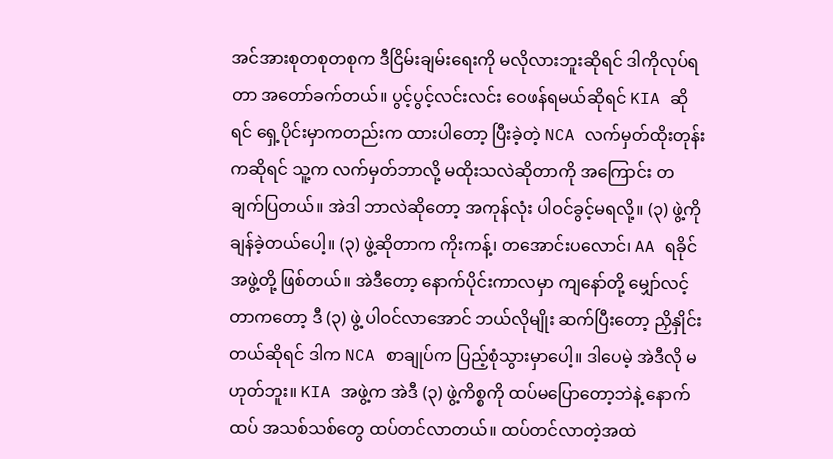အင်အားစုတစုတစုက ဒီငြိမ်းချမ်းရေးကို မလိုလားဘူးဆိုရင် ဒါကိုလုပ်ရတာ အတော်ခက်တယ်။ ပွင့်ပွင့်လင်းလင်း ဝေဖန်ရမယ်ဆိုရင် KIA ဆိုရင် ရှေ့ပိုင်းမှာကတည်းက ထားပါတော့ ပြီးခဲ့တဲ့ NCA လက်မှတ်ထိုးတုန်းကဆိုရင် သူ့က လက်မှတ်ဘာလို့ မထိုးသလဲဆိုတာကို အကြောင်း တချက်ပြတယ်။ အဲဒါ ဘာလဲဆိုတော့ အကုန်လုံး ပါဝင်ခွင့်မရလို့။ (၃) ဖွဲ့ကို ချန်ခဲ့တယ်ပေါ့။ (၃) ဖွဲ့ဆိုတာက ကိုးကန့်၊ တအောင်းပလောင်၊ AA ရခိုင်အဖွဲ့တို့ ဖြစ်တယ်။ အဲဒီတော့ နောက်ပိုင်းကာလမှာ ကျနော်တို့ မျှော်လင့်တာကတော့ ဒီ (၃) ဖွဲ့ ပါဝင်လာအောင် ဘယ်လိုမျိုး ဆက်ပြီးတော့ ညှိနှိုင်းတယ်ဆိုရင် ဒါက NCA စာချုပ်က ပြည့်စုံသွားမှာပေါ့။ ဒါပေမဲ့ အဲဒီလို မဟုတ်ဘူး။ KIA အဖွဲ့က အဲဒီ (၃) ဖွဲ့ကိစ္စကို ထပ်မပြောတော့ဘဲနဲ့ နောက်ထပ် အသစ်သစ်တွေ ထပ်တင်လာတယ်။ ထပ်တင်လာတဲ့အထဲ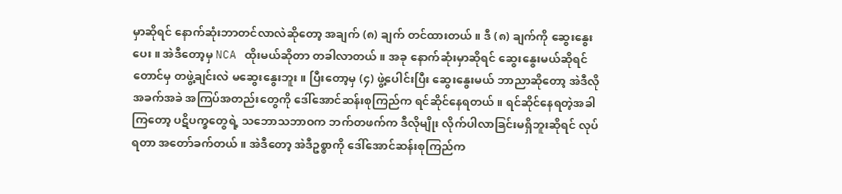မှာဆိုရင် နောက်ဆုံးဘာတင်လာလဲဆိုတော့ အချက် (၈) ချက် တင်ထားတယ်။ ဒီ (၈) ချက်ကို ဆွေးနွေးပေး။ အဲဒီတော့မှ NCA ထိုးမယ်ဆိုတာ တခါလာတယ်။ အခု နောက်ဆုံးမှာဆိုရင် ဆွေးနွေးမယ်ဆိုရင်တောင်မှ တဖွဲ့ချင်းလဲ မဆွေးနွေးဘူး။ ပြီးတော့မှ (၄) ဖွဲ့ပေါင်းပြီး ဆွေးနွေးမယ် ဘာညာဆိုတော့ အဲဒီလို အခက်အခဲ အကြပ်အတည်းတွေကို ဒေါ်အောင်ဆန်းစုကြည်က ရင်ဆိုင်နေရတယ်။ ရင်ဆိုင်နေရတဲ့အခါကြတော့ ပဋိပက္ခတွေရဲ့ သဘောသဘာဝက ဘက်တဖက်က ဒီလိုမျိုး လိုက်ပါလာခြင်းမရှိဘူးဆိုရင် လုပ်ရတာ အတော်ခက်တယ်။ အဲဒီတော့ အဲဒီဥစ္စာကို ဒေါ်အောင်ဆန်းစုကြည်က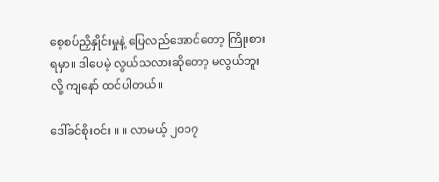စေ့စပ်ညှိနှိုင်းမှုနဲ့ ပြေလည်အောင်တော့ ကြိုးစားရမှာ။ ဒါပေမဲ့ လွယ်သလားဆိုတော့ မလွယ်ဘူးလို့ ကျနော် ထင်ပါတယ်။

ဒေါ်ခင်စိုးဝင်း ။ ။ လာမယ့် ၂၀၁၇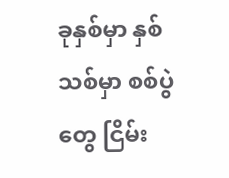ခုနှစ်မှာ နှစ်သစ်မှာ စစ်ပွဲတွေ ငြိမ်း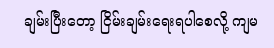ချမ်းပြီးတော့ ငြိမ်းချမ်းရေးရပါစေလို့ ကျမ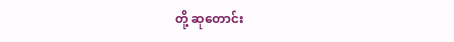တို့ ဆုတောင်း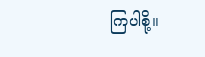ကြပါစို့။